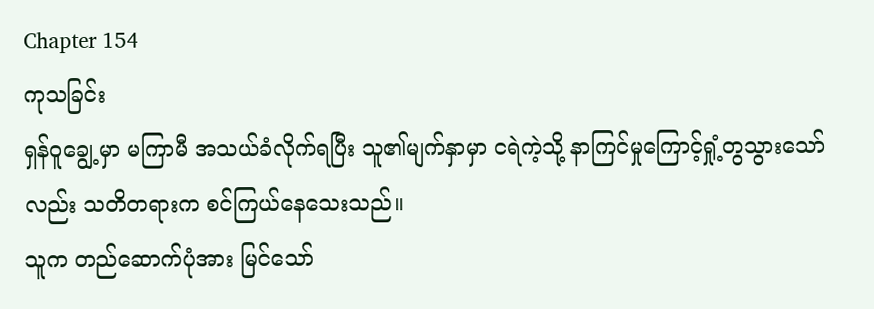Chapter 154
ကုသခြင်း
ရှန်ဝူချွေ့မှာ မကြာမီ အသယ်ခံလိုက်ရပြီး သူ၏မျက်နှာမှာ ငရဲကဲ့သို့ နာကြင်မှုကြောင့်ရှုံ့တွသွားသော်လည်း သတိတရားက စင်ကြယ်နေသေးသည်။
သူက တည်ဆောက်ပုံအား မြင်သော်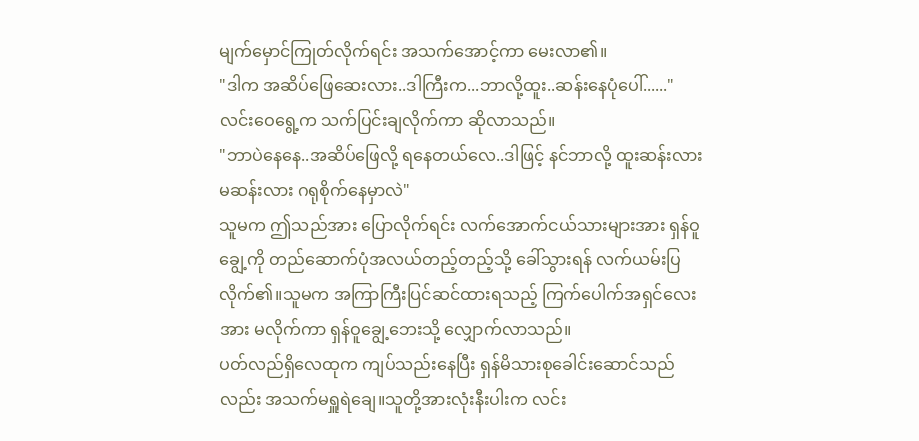မျက်မှောင်ကြုတ်လိုက်ရင်း အသက်အောင့်ကာ မေးလာ၏။
"ဒါက အဆိပ်ဖြေဆေးလား..ဒါကြီးက...ဘာလို့ထူး..ဆန်းနေပုံပေါ်......"
လင်းဝေရွေ့က သက်ပြင်းချလိုက်ကာ ဆိုလာသည်။
"ဘာပဲနေနေ..အဆိပ်ဖြေလို့ ရနေတယ်လေ..ဒါဖြင့် နင်ဘာလို့ ထူးဆန်းလား မဆန်းလား ဂရုစိုက်နေမှာလဲ"
သူမက ဤသည်အား ပြောလိုက်ရင်း လက်အောက်ငယ်သားများအား ရှန်ဝူချွေ့ကို တည်ဆောက်ပုံအလယ်တည့်တည့်သို့ ခေါ်သွားရန် လက်ယမ်းပြလိုက်၏။သူမက အကြာကြီးပြင်ဆင်ထားရသည့် ကြက်ပေါက်အရှင်လေးအား မလိုက်ကာ ရှန်ဝူချွေ့ဘေးသို့ လျှောက်လာသည်။
ပတ်လည်ရှိလေထုက ကျပ်သည်းနေပြီး ရှန်မိသားစုခေါင်းဆောင်သည်လည်း အသက်မရှူရဲချေ။သူတို့အားလုံးနီးပါးက လင်း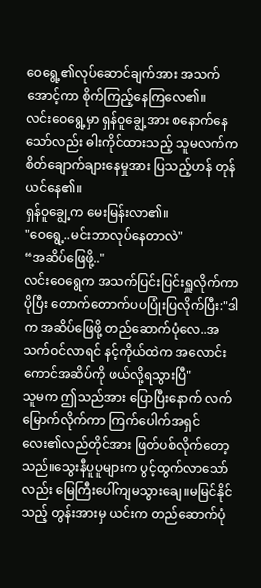ဝေရွေ့၏လုပ်ဆောင်ချက်အား အသက်အောင့်ကာ စိုက်ကြည့်နေကြလေ၏။
လင်းဝေရွေ့မှာ ရှန်ဝူချွေ့အား စနောက်နေသော်လည်း ဓါးကိုင်ထားသည့် သူမလက်က စိတ်ချောက်ချားနေမှုအား ပြသည့်ဟန် တုန်ယင်နေ၏။
ရှန်ဝူချွေ့က မေးမြန်းလာ၏။
"ဝေရွေ့..မင်းဘာလုပ်နေတာလဲ"
“အဆိပ်ဖြေဖို့.."
လင်းဝေရွေက အသက်ပြင်းပြင်းရှူလိုက်ကာ ပိုပြီး တောက်တောက်ပပပြုံးပြလိုက်ပြီး:"ဒါက အဆိပ်ဖြေဖို့ တည်ဆောက်ပုံလေ..အသက်ဝင်လာရင် နင့်ကိုယ်ထဲက အလောင်းကောင်အဆိပ်ကို ဖယ်လို့ရသွားပြီ"
သူမက ဤသည်အား ပြောပြီးနောက် လက်မြောက်လိုက်ကာ ကြက်ပေါက်အရှင်လေး၏လည်တိုင်အား ဖြတ်ပစ်လိုက်တော့သည်။သွေးနီပူပူများက ပွင့်ထွက်လာသော်လည်း မြေကြီးပေါ်ကျမသွားချေ။မမြင်နိုင်သည့် တွန်းအားမှ ယင်းက တည်ဆောက်ပုံ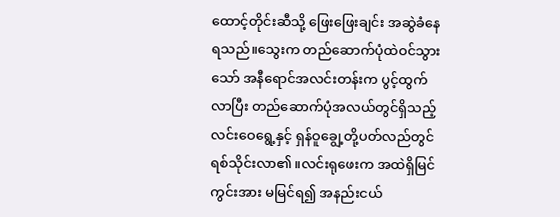ထောင့်တိုင်းဆီသို့ ဖြေးဖြေးချင်း အဆွဲခံနေရသည်။သွေးက တည်ဆောက်ပုံထဲဝင်သွားသော် အနီရောင်အလင်းတန်းက ပွင့်ထွက်လာပြီး တည်ဆောက်ပုံအလယ်တွင်ရှိသည့် လင်းဝေရွေ့နှင့် ရှန်ဝူချွေ့တို့ပတ်လည်တွင် ရစ်သိုင်းလာ၏။လင်းရုဖေးက အထဲရှိမြင်ကွင်းအား မမြင်ရ၍ အနည်းငယ်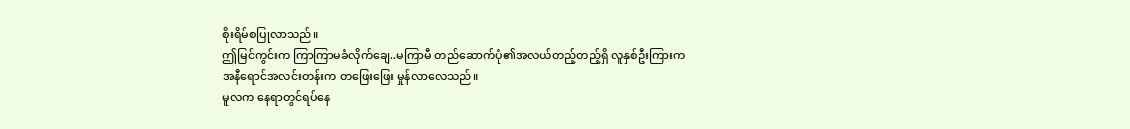စိုးရိမ်စပြုလာသည်။
ဤမြင်ကွင်းက ကြာကြာမခံလိုက်ချေ..မကြာမီ တည်ဆောက်ပုံ၏အလယ်တည့်တည့်ရှိ လူနှစ်ဦးကြားက အနီရောင်အလင်းတန်းက တဖြေးဖြေး မှုန်လာလေသည်။
မူလက နေရာတွင်ရပ်နေ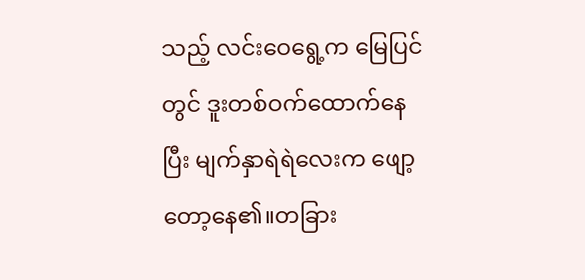သည့် လင်းဝေရွေ့က မြေပြင်တွင် ဒူးတစ်ဝက်ထောက်နေပြီး မျက်နှာရဲရဲလေးက ဖျော့တော့နေ၏။တခြား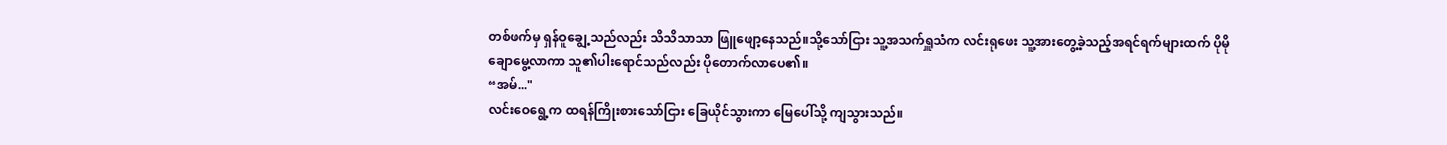တစ်ဖက်မှ ရှန်ဝူချွေ့သည်လည်း သိသိသာသာ ဖြူဖျော့နေသည်။သို့သော်ငြား သူ့အသက်ရှူသံက လင်းရုဖေး သူ့အားတွေ့ခဲ့သည့်အရင်ရက်များထက် ပိုမိုချောမွေ့လာကာ သူ၏ပါးရောင်သည်လည်း ပိုတောက်လာပေ၏။
“အမ်..."
လင်းဝေရွေ့က ထရန်ကြိုးစားသော်ငြား ခြေယိုင်သွားကာ မြေပေါ်သို့ ကျသွားသည်။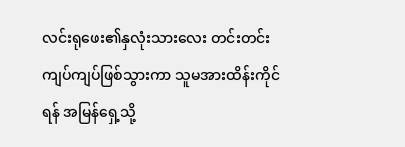လင်းရုဖေး၏နှလုံးသားလေး တင်းတင်းကျပ်ကျပ်ဖြစ်သွားကာ သူမအားထိန်းကိုင်ရန် အမြန်ရှေ့သို့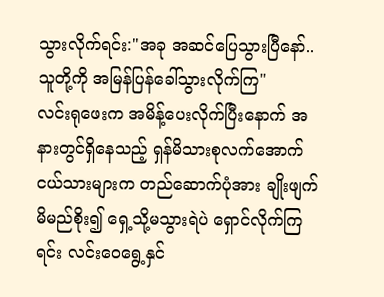သွားလိုက်ရင်း:"အခု အဆင်ပြေသွားပြီနော်..သူတို့ကို အမြန်ပြန်ခေါ်သွားလိုက်ကြ"
လင်းရုဖေးက အမိန့်ပေးလိုက်ပြီးနောက် အနားတွင်ရှိနေသည့် ရှန်မိသားစုလက်အောက်ငယ်သားများက တည်ဆောက်ပုံအား ချိုးဖျက်မိမည်စိုး၍ ရှေ့သို့မသွားရဲပဲ ရှောင်လိုက်ကြရင်း လင်းဝေရွေ့နှင်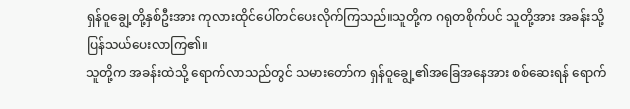ရှန်ဝူချွေ့တို့နှစ်ဦးအား ကုလားထိုင်ပေါ်တင်ပေးလိုက်ကြသည်။သူတို့က ဂရုတစိုက်ပင် သူတို့အား အခန်းသို့ ပြန်သယ်ပေးလာကြ၏။
သူတို့က အခန်းထဲသို့ ရောက်လာသည်တွင် သမားတော်က ရှန်ဝူချွေ့၏အခြေအနေအား စစ်ဆေးရန် ရောက်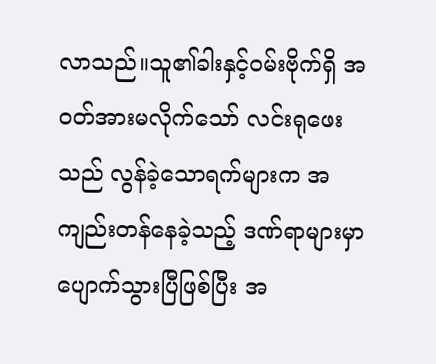လာသည်။သူ၏ခါးနှင့်ဝမ်းဗိုက်ရှိ အဝတ်အားမလိုက်သော် လင်းရုဖေးသည် လွန်ခဲ့သောရက်များက အကျည်းတန်နေခဲ့သည့် ဒဏ်ရာများမှာ ပျောက်သွားပြီဖြစ်ပြီး အ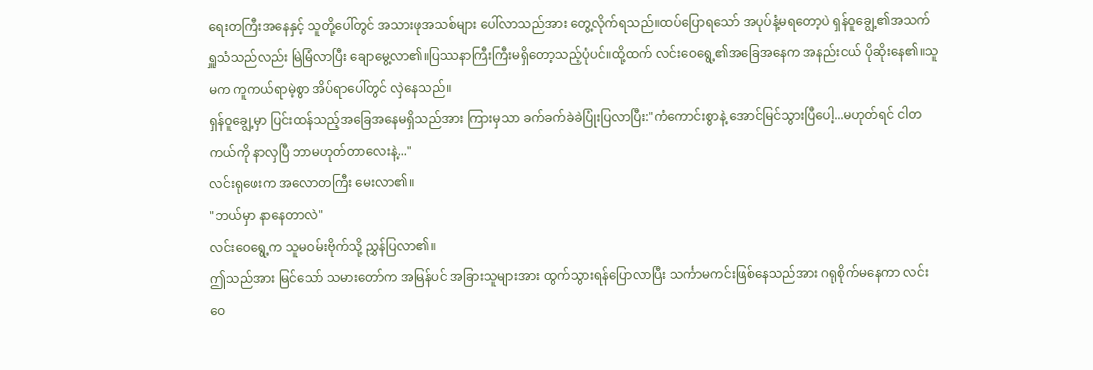ရေးတကြီးအနေနှင့် သူတို့ပေါ်တွင် အသားဖုအသစ်များ ပေါ်လာသည်အား တွေ့လိုက်ရသည်။ထပ်ပြောရသော် အပုပ်နံ့မရတော့ပဲ ရှန်ဝူချွေ့၏အသက်ရှူသံသည်လည်း မြဲမြံလာပြီး ချောမွေ့လာ၏။ပြဿနာကြီးကြီးမရှိတော့သည့်ပုံပင်။ထို့ထက် လင်းဝေရွေ့၏အခြေအနေက အနည်းငယ် ပိုဆိုးနေ၏။သူမက ကူကယ်ရာမဲ့စွာ အိပ်ရာပေါ်တွင် လှဲနေသည်။
ရှန်ဝူချွေ့မှာ ပြင်းထန်သည့်အခြေအနေမရှိသည်အား ကြားမှသာ ခက်ခက်ခဲခဲပြုံးပြလာပြီး:"ကံကောင်းစွာနဲ့ အောင်မြင်သွားပြီပေါ့...မဟုတ်ရင် ငါတကယ်ကို နာလှပြီ ဘာမဟုတ်တာလေးနဲ့..."
လင်းရုဖေးက အလောတကြီး မေးလာ၏။
"ဘယ်မှာ နာနေတာလဲ"
လင်းဝေရွေ့က သူမဝမ်းဗိုက်သို့ ညွှန်ပြလာ၏။
ဤသည်အား မြင်သော် သမားတော်က အမြန်ပင် အခြားသူများအား ထွက်သွားရန်ပြောလာပြီး သင်္ကာမကင်းဖြစ်နေသည်အား ဂရုစိုက်မနေကာ လင်းဝေ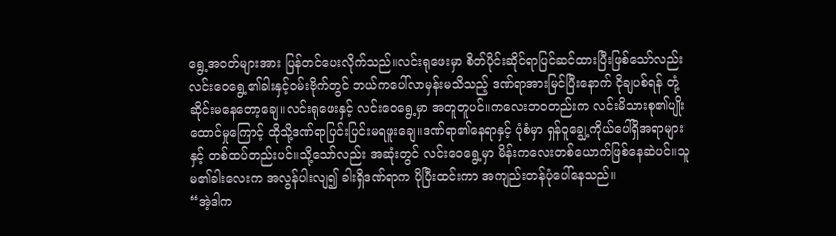ရွေ့အဝတ်များအား ပြန်တင်ပေးလိုက်သည်။လင်းရုဖေးမှာ စိတ်ပိုင်းဆိုင်ရာပြင်ဆင်ထားပြီးဖြစ်သော်လည်း လင်းဝေရွေ့၏ခါးနှင့်ဝမ်းဗိုက်တွင် ဘယ်ကပေါ်လာမှန်းမသိသည့် ဒဏ်ရာအားမြင်ပြီးနောက် ငိုချပစ်ရန် တုံ့ဆိုင်းမနေတော့ချေ။လင်းရုဖေးနှင့် လင်းဝေရွေ့မှာ အတူတူပင်။ကလေးဘဝတည်းက လင်းမိသားစု၏ပျိုးထောင်မှုကြောင့် ထိုသို့ဒဏ်ရာပြင်းပြင်းမရဖူးချေ။ဒဏ်ရာ၏နေရာနှင့် ပုံစံမှာ ရှန်ဝူချွေ့ကိုယ်ပေါ်ရှိအရာများနှင့် တစ်ထပ်တည်းပင်။သို့သော်လည်း အဆုံးတွင် လင်းဝေရွေ့မှာ မိန်းကလေးတစ်ယောက်ဖြစ်နေဆဲပင်။သူမ၏ခါးလေးက အလွန်ပါးလျ၍ ခါးရှိဒဏ်ရာက ပိုပြီးထင်းကာ အကျည်းတန်ပုံပေါ်နေသည်။
“အဲ့ဒါက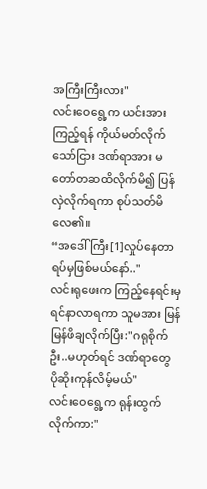အကြီးကြီးလား"
လင်းဝေရွေ့က ယင်းအားကြည့်ရန် ကိုယ်မတ်လိုက်သော်ငြား ဒဏ်ရာအား မတော်တဆထိလိုက်မိ၍ ပြန်လှဲလိုက်ရကာ စုပ်သတ်မိလေ၏။
“အဒေါ်ကြီး[1]လှုပ်နေတာ ရပ်မှဖြစ်မယ်နော်.."
လင်းရုဖေးက ကြည့်နေရင်းမှ ရင်နာလာရကာ သူမအား မြန်မြန်ဖိချလိုက်ပြီး:"ဂရုစိုက်ဦး..မဟုတ်ရင် ဒဏ်ရာတွေ ပိုဆိုးကုန်လိမ့်မယ်"
လင်းဝေရွေ့က ရုန်းထွက်လိုက်ကာ:"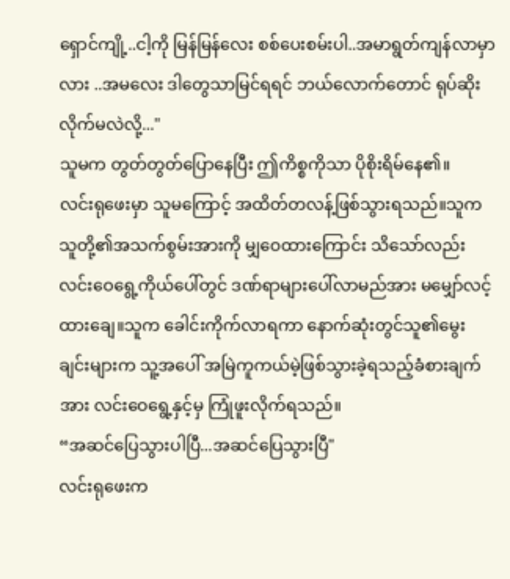ရှောင်ကျို့..ငါ့ကို မြန်မြန်လေး စစ်ပေးစမ်းပါ..အမာရွတ်ကျန်လာမှာလား ..အမလေး ဒါတွေသာမြင်ရရင် ဘယ်လောက်တောင် ရုပ်ဆိုးလိုက်မလဲလို့..."
သူမက တွတ်တွတ်ပြောနေပြီး ဤကိစ္စကိုသာ ပိုစိုးရိမ်နေ၏။
လင်းရုဖေးမှာ သူမကြောင့် အထိတ်တလန့်ဖြစ်သွားရသည်။သူက သူတို့၏အသက်စွမ်းအားကို မျှဝေထားကြောင်း သိသော်လည်း လင်းဝေရွေ့ကိုယ်ပေါ်တွင် ဒဏ်ရာများပေါ်လာမည်အား မမျှော်လင့်ထားချေ။သူက ခေါင်းကိုက်လာရကာ နောက်ဆုံးတွင်သူ၏မွေးချင်းများက သူ့အပေါ် အမြဲကူကယ်မဲ့ဖြစ်သွားခဲ့ရသည့်ခံစားချက်အား လင်းဝေရွေ့နှင့်မှ ကြုံဖူးလိုက်ရသည်။
“အဆင်ပြေသွားပါပြီ...အဆင်ပြေသွားပြီ"
လင်းရုဖေးက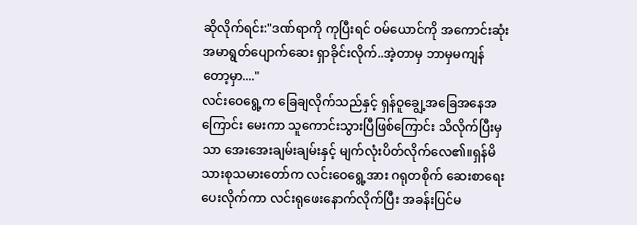ဆိုလိုက်ရင်း:"ဒဏ်ရာကို ကုပြီးရင် ဝမ်ယောင်ကို အကောင်းဆုံးအမာရွတ်ပျောက်ဆေး ရှာခိုင်းလိုက်..အဲ့တာမှ ဘာမှမကျန်တော့မှာ...."
လင်းဝေရွေ့က ခြေချလိုက်သည်နှင့် ရှန်ဝူချွေ့အခြေအနေအကြောင်း မေးကာ သူကောင်းသွားပြီဖြစ်ကြောင်း သိလိုက်ပြီးမှသာ အေးအေးချမ်းချမ်းနှင့် မျက်လုံးပိတ်လိုက်လေ၏။ရှန်မိသားစုသမားတော်က လင်းဝေရွေ့အား ဂရုတစိုက် ဆေးစာရေးပေးလိုက်ကာ လင်းရုဖေးနောက်လိုက်ပြီး အခန်းပြင်မ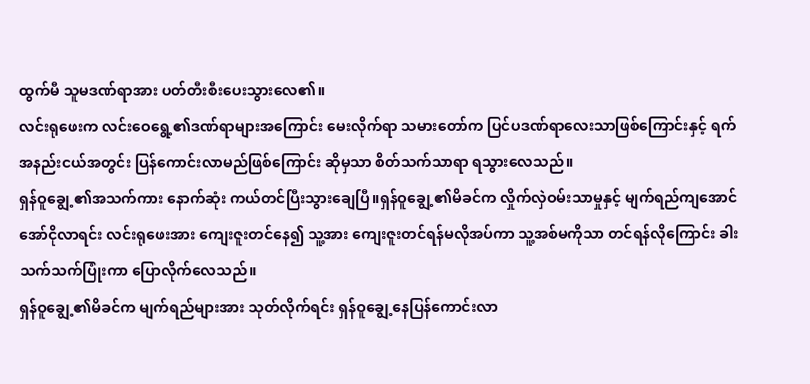ထွက်မီ သူမဒဏ်ရာအား ပတ်တီးစီးပေးသွားလေ၏။
လင်းရုဖေးက လင်းဝေရွေ့၏ဒဏ်ရာများအကြောင်း မေးလိုက်ရာ သမားတော်က ပြင်ပဒဏ်ရာလေးသာဖြစ်ကြောင်းနှင့် ရက်အနည်းငယ်အတွင်း ပြန်ကောင်းလာမည်ဖြစ်ကြောင်း ဆိုမှသာ စိတ်သက်သာရာ ရသွားလေသည်။
ရှန်ဝူချွေ့၏အသက်ကား နောက်ဆုံး ကယ်တင်ပြီးသွားချေပြီ။ရှန်ဝူချွေ့၏မိခင်က လှိုက်လှဲဝမ်းသာမှုနှင့် မျက်ရည်ကျအောင် အော်ငိုလာရင်း လင်းရုဖေးအား ကျေးဇူးတင်နေ၍ သူ့အား ကျေးဇူးတင်ရန်မလိုအပ်ကာ သူ့အစ်မကိုသာ တင်ရန်လိုကြောင်း ခါးသက်သက်ပြုံးကာ ပြောလိုက်လေသည်။
ရှန်ဝူချွေ့၏မိခင်က မျက်ရည်များအား သုတ်လိုက်ရင်း ရှန်ဝူချွေ့နေပြန်ကောင်းလာ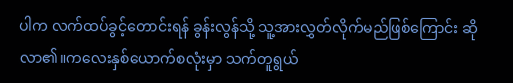ပါက လက်ထပ်ခွင့်တောင်းရန် ခွန်းလွန်သို့ သူ့အားလွှတ်လိုက်မည်ဖြစ်ကြောင်း ဆိုလာ၏။ကလေးနှစ်ယောက်စလုံးမှာ သက်တူရွယ်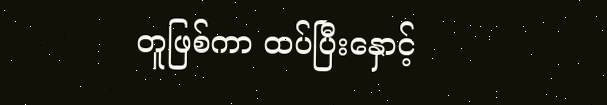တူဖြစ်ကာ ထပ်ပြီးနှောင့်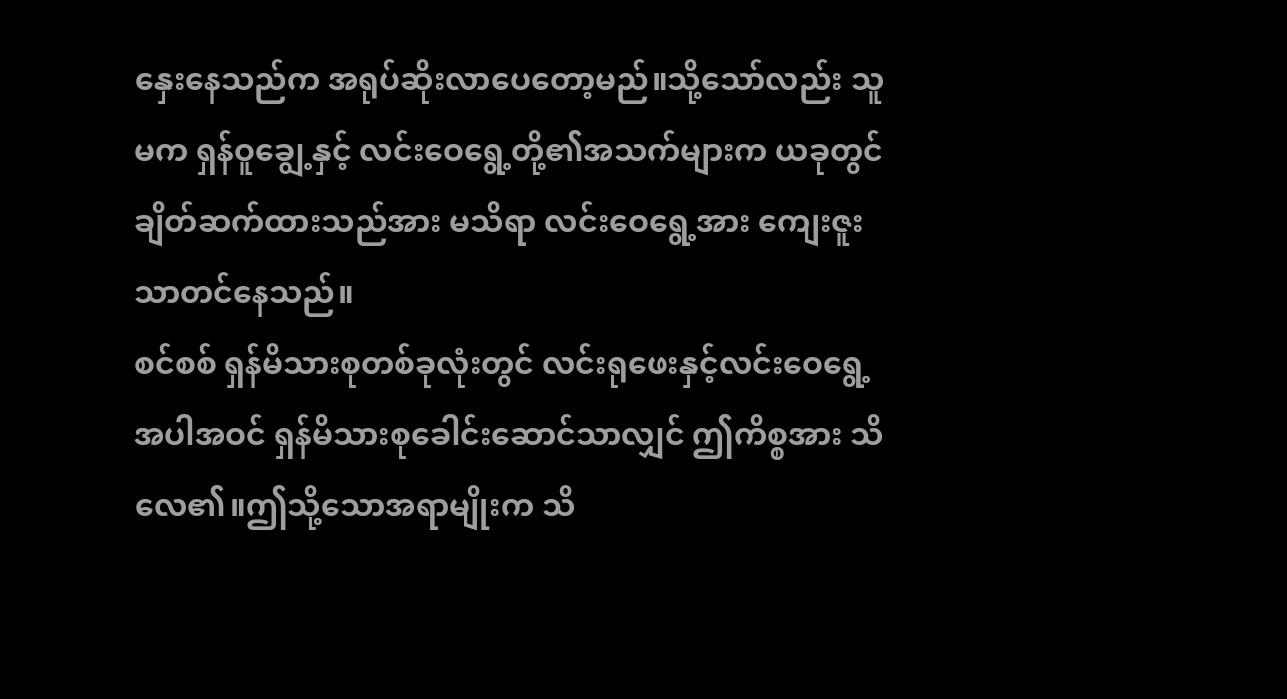နှေးနေသည်က အရုပ်ဆိုးလာပေတော့မည်။သို့သော်လည်း သူမက ရှန်ဝူချွေ့နှင့် လင်းဝေရွေ့တို့၏အသက်များက ယခုတွင် ချိတ်ဆက်ထားသည်အား မသိရာ လင်းဝေရွေ့အား ကျေးဇူးသာတင်နေသည်။
စင်စစ် ရှန်မိသားစုတစ်ခုလုံးတွင် လင်းရုဖေးနှင့်လင်းဝေရွေ့အပါအဝင် ရှန်မိသားစုခေါင်းဆောင်သာလျှင် ဤကိစ္စအား သိလေ၏။ဤသို့သောအရာမျိုးက သိ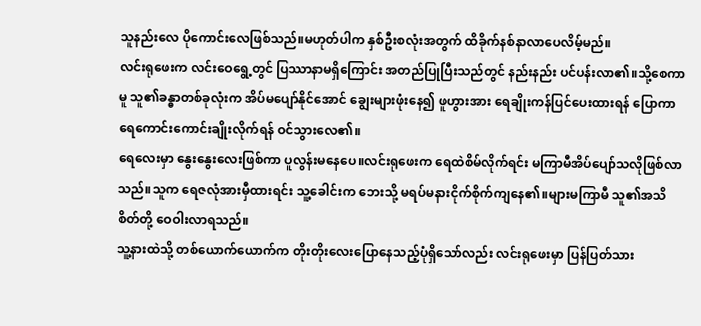သူနည်းလေ ပိုကောင်းလေဖြစ်သည်။မဟုတ်ပါက နှစ်ဦးစလုံးအတွက် ထိခိုက်နစ်နာလာပေလိမ့်မည်။
လင်းရုဖေးက လင်းဝေရွေ့တွင် ပြဿာနာမရှိကြောင်း အတည်ပြုပြီးသည်တွင် နည်းနည်း ပင်ပန်းလာ၏။သို့စေကာမူ သူ၏ခန္ဓာတစ်ခုလုံးက အိပ်မပျော်နိုင်အောင် ချွေးများဖုံးနေ၍ ဖူဟွားအား ရေချိုးကန်ပြင်ပေးထားရန် ပြောကာ ရေကောင်းကောင်းချိုးလိုက်ရန် ဝင်သွားလေ၏။
ရေလေးမှာ နွေးနွေးလေးဖြစ်ကာ ပူလွန်းမနေပေ။လင်းရုဖေးက ရေထဲစိမ်လိုက်ရင်း မကြာမီအိပ်ပျော်သလိုဖြစ်လာသည်။သူက ရေဇလုံအားမှီထားရင်း သူ့ခေါင်းက ဘေးသို့ မရပ်မနားငိုက်စိုက်ကျနေ၏။များမကြာမီ သူ၏အသိစိတ်တို့ ဝေဝါးလာရသည်။
သူ့နားထဲသို့ တစ်ယောက်ယောက်က တိုးတိုးလေးပြောနေသည့်ပုံရှိသော်လည်း လင်းရုဖေးမှာ ပြန်ပြတ်သား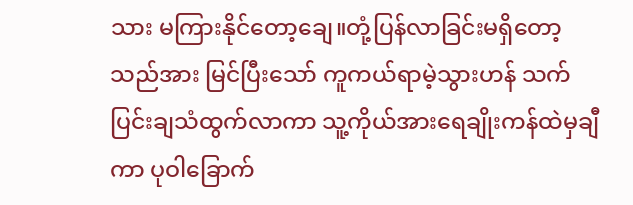သား မကြားနိုင်တော့ချေ။တုံ့ပြန်လာခြင်းမရှိတော့သည်အား မြင်ပြီးသော် ကူကယ်ရာမဲ့သွားဟန် သက်ပြင်းချသံထွက်လာကာ သူ့ကိုယ်အားရေချိုးကန်ထဲမှချီကာ ပုဝါခြောက်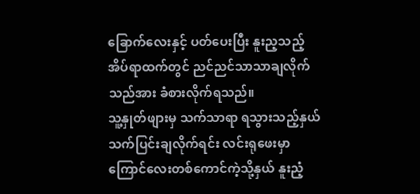ခြောက်လေးနှင့် ပတ်ပေးပြီး နူးည့သည့်အိပ်ရာထက်တွင် ညင်ညင်သာသာချလိုက်သည်အား ခံစားလိုက်ရသည်။
သူ့နှုတ်ဖျားမှ သက်သာရာ ရသွားသည့်နှယ် သက်ပြင်းချလိုက်ရင်း လင်းရုဖေးမှာ ကြောင်လေးတစ်ကောင်ကဲ့သို့နှယ် နူးညံ့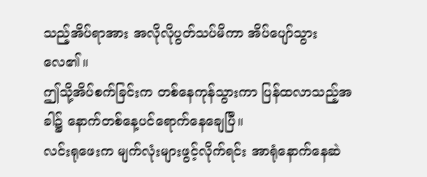သည့်အိပ်ရာအား အလိုလိုပွတ်သပ်မိကာ အိပ်ပျော်သွားလေ၏။
ဤသို့အိပ်စက်ခြင်းက တစ်နေကုန်သွားကာ ပြန်ထလာသည့်အခါ၌ နောက်တစ်နေ့ပင်ရောက်နေချေပြီ။
လင်းရုဖေးက မျက်လုံးများဖွင့်လိုက်ရင်း အာရုံနောက်နေဆဲ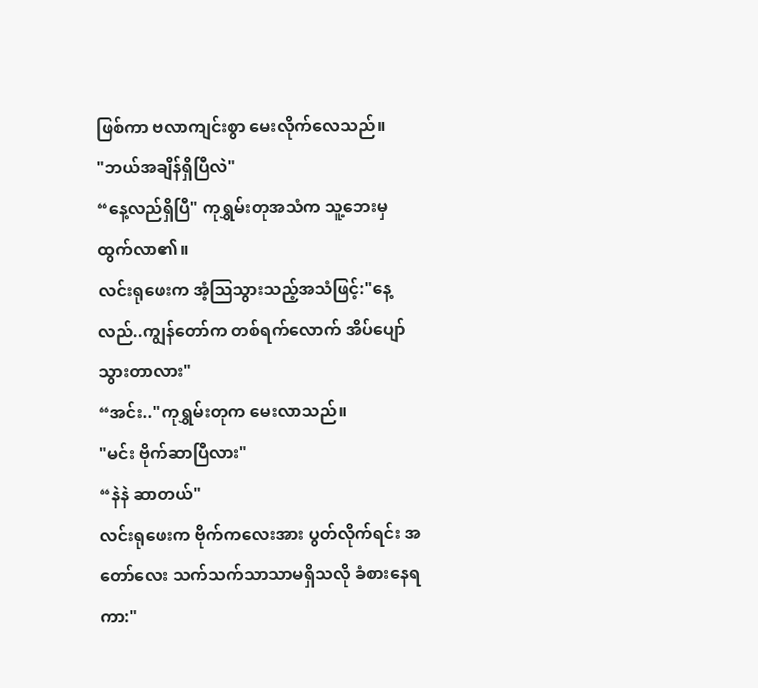ဖြစ်ကာ ဗလာကျင်းစွာ မေးလိုက်လေသည်။
"ဘယ်အချိန်ရှိပြီလဲ"
“နေ့လည်ရှိပြီ" ကုရွှမ်းတုအသံက သူ့ဘေးမှ ထွက်လာ၏။
လင်းရုဖေးက အံ့သြသွားသည့်အသံဖြင့်:"နေ့လည်..ကျွန်တော်က တစ်ရက်လောက် အိပ်ပျော်သွားတာလား"
“အင်း.."ကုရွှမ်းတုက မေးလာသည်။
"မင်း ဗိုက်ဆာပြီလား"
“နဲနဲ ဆာတယ်"
လင်းရုဖေးက ဗိုက်ကလေးအား ပွတ်လိုက်ရင်း အတော်လေး သက်သက်သာသာမရှိသလို ခံစားနေရကာ:"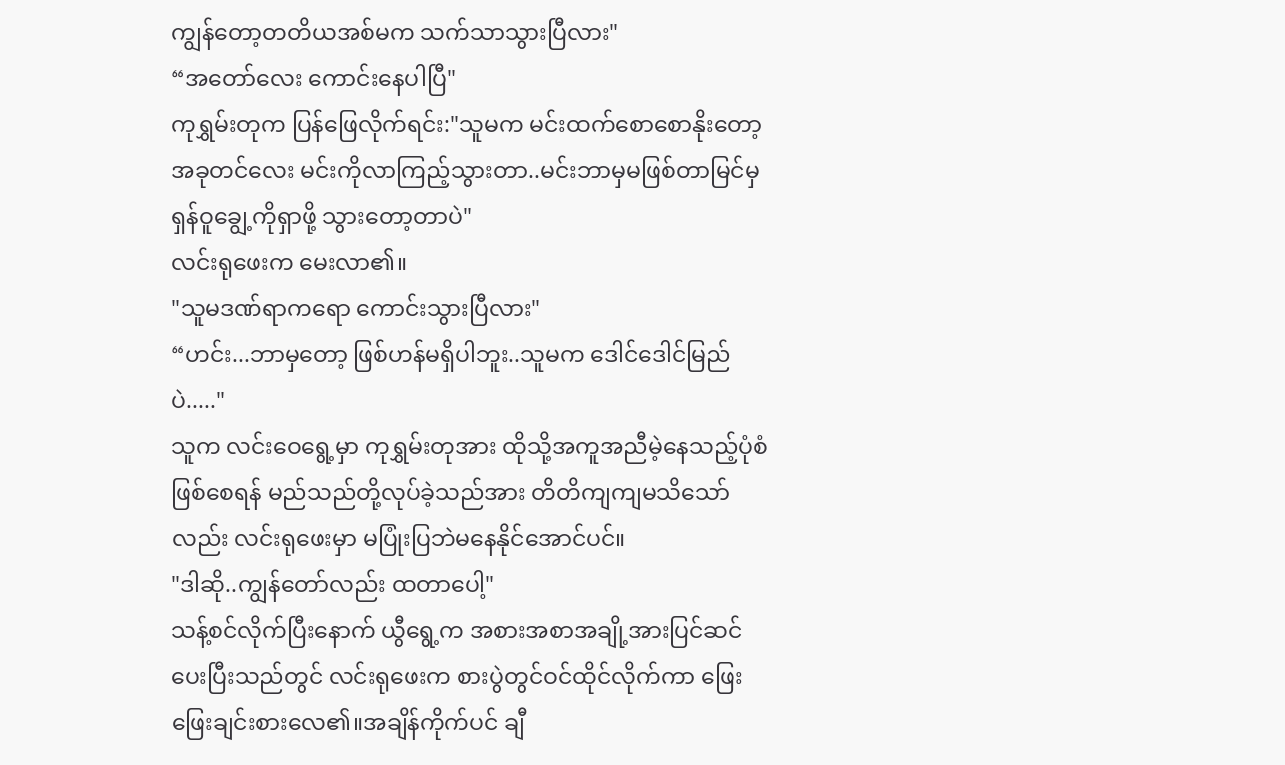ကျွန်တော့တတိယအစ်မက သက်သာသွားပြီလား"
“အတော်လေး ကောင်းနေပါပြီ"
ကုရွှမ်းတုက ပြန်ဖြေလိုက်ရင်း:"သူမက မင်းထက်စောစောနိုးတော့အခုတင်လေး မင်းကိုလာကြည့်သွားတာ..မင်းဘာမှမဖြစ်တာမြင်မှ ရှန်ဝူချွေ့ကိုရှာဖို့ သွားတော့တာပဲ"
လင်းရုဖေးက မေးလာ၏။
"သူမဒဏ်ရာကရော ကောင်းသွားပြီလား"
“ဟင်း...ဘာမှတော့ ဖြစ်ဟန်မရှိပါဘူး..သူမက ဒေါင်ဒေါင်မြည်ပဲ....."
သူက လင်းဝေရွေ့မှာ ကုရွှမ်းတုအား ထိုသို့အကူအညီမဲ့နေသည့်ပုံစံဖြစ်စေရန် မည်သည်တို့လုပ်ခဲ့သည်အား တိတိကျကျမသိသော်လည်း လင်းရုဖေးမှာ မပြုံးပြဘဲမနေနိုင်အောင်ပင်။
"ဒါဆို..ကျွန်တော်လည်း ထတာပေါ့"
သန့်စင်လိုက်ပြီးနောက် ယွီရွေ့က အစားအစာအချို့အားပြင်ဆင်ပေးပြီးသည်တွင် လင်းရုဖေးက စားပွဲတွင်ဝင်ထိုင်လိုက်ကာ ဖြေးဖြေးချင်းစားလေ၏။အချိန်ကိုက်ပင် ချီ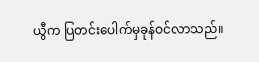ယွီက ပြတင်းပေါက်မှခုန်ဝင်လာသည်။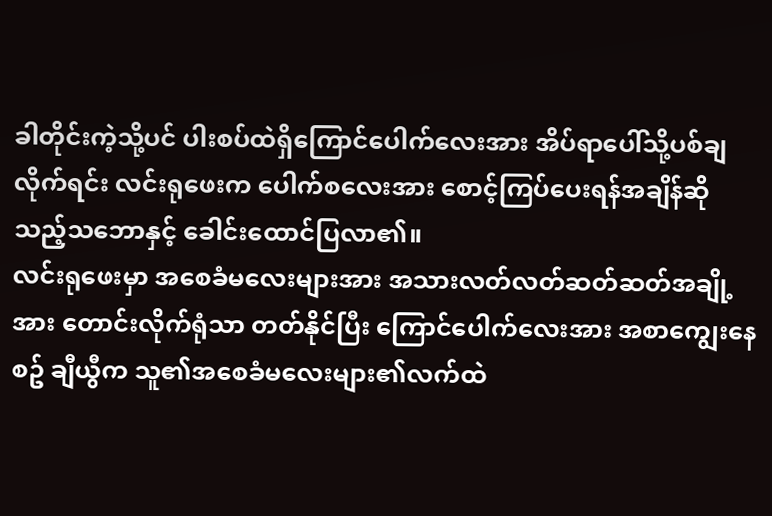ခါတိုင်းကဲ့သို့ပင် ပါးစပ်ထဲရှိကြောင်ပေါက်လေးအား အိပ်ရာပေါ်သို့ပစ်ချလိုက်ရင်း လင်းရုဖေးက ပေါက်စလေးအား စောင့်ကြပ်ပေးရန်အချိန်ဆိုသည့်သဘောနှင့် ခေါင်းထောင်ပြလာ၏။
လင်းရုဖေးမှာ အစေခံမလေးများအား အသားလတ်လတ်ဆတ်ဆတ်အချို့အား တောင်းလိုက်ရုံသာ တတ်နိုင်ပြီး ကြောင်ပေါက်လေးအား အစာကျွေးနေစဥ် ချီယွီက သူ၏အစေခံမလေးများ၏လက်ထဲ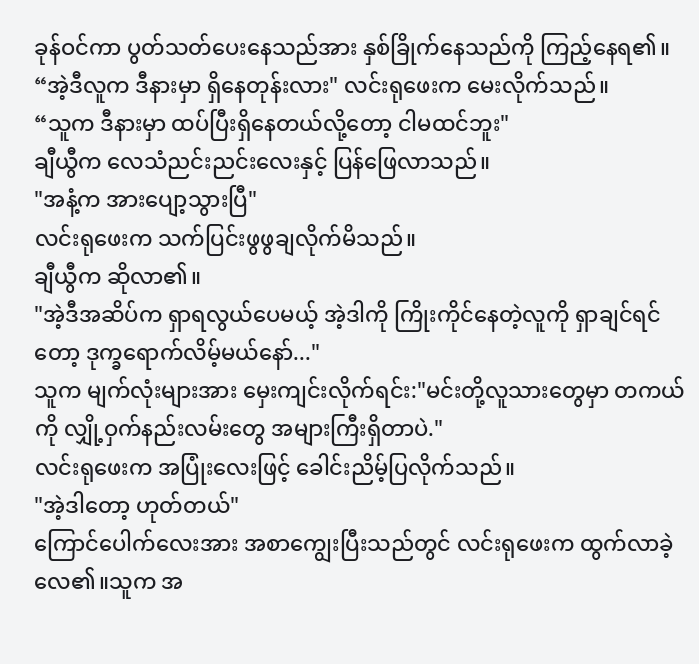ခုန်ဝင်ကာ ပွတ်သတ်ပေးနေသည်အား နှစ်ခြိုက်နေသည်ကို ကြည့်နေရ၏။
“အဲ့ဒီလူက ဒီနားမှာ ရှိနေတုန်းလား" လင်းရုဖေးက မေးလိုက်သည်။
“သူက ဒီနားမှာ ထပ်ပြီးရှိနေတယ်လို့တော့ ငါမထင်ဘူး"
ချီယွီက လေသံညင်းညင်းလေးနှင့် ပြန်ဖြေလာသည်။
"အနံ့က အားပျော့သွားပြီ"
လင်းရုဖေးက သက်ပြင်းဖွဖွချလိုက်မိသည်။
ချီယွီက ဆိုလာ၏။
"အဲ့ဒီအဆိပ်က ရှာရလွယ်ပေမယ့် အဲ့ဒါကို ကြိုးကိုင်နေတဲ့လူကို ရှာချင်ရင်တော့ ဒုက္ခရောက်လိမ့်မယ်နော်..."
သူက မျက်လုံးများအား မှေးကျင်းလိုက်ရင်း:"မင်းတို့လူသားတွေမှာ တကယ်ကို လျှို့ဝှက်နည်းလမ်းတွေ အများကြီးရှိတာပဲ."
လင်းရုဖေးက အပြုံးလေးဖြင့် ခေါင်းညိမ့်ပြလိုက်သည်။
"အဲ့ဒါတော့ ဟုတ်တယ်"
ကြောင်ပေါက်လေးအား အစာကျွေးပြီးသည်တွင် လင်းရုဖေးက ထွက်လာခဲ့လေ၏။သူက အ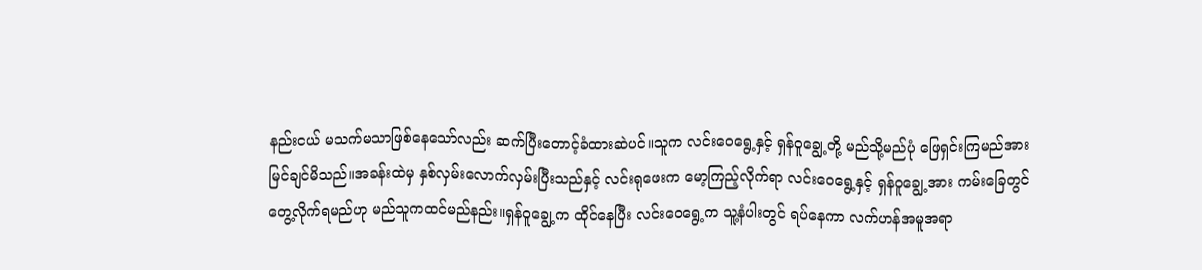နည်းငယ် မသက်မသာဖြစ်နေသော်လည်း ဆက်ပြီးတောင့်ခံထားဆဲပင်။သူက လင်းဝေရွေ့နှင့် ရှန်ဝူချွေ့တို့ မည်သို့မည်ပုံ ဖြေရှင်းကြမည်အား မြင်ချင်မိသည်။အခန်းထဲမှ နှစ်လှမ်းလောက်လှမ်းပြီးသည်နှင့် လင်းရုဖေးက မော့ကြည့်လိုက်ရာ လင်းဝေရွေ့နှင့် ရှန်ဝူချွေ့အား ကမ်းခြေတွင် တွေ့လိုက်ရမည်ဟု မည်သူကထင်မည်နည်း။ရှန်ဝူချွေ့က ထိုင်နေပြီး လင်းဝေရွေ့က သူ့နံပါးတွင် ရပ်နေကာ လက်ဟန်အမူအရာ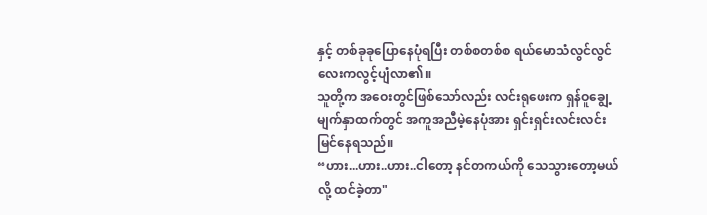နှင့် တစ်ခုခုပြောနေပုံရပြီး တစ်စတစ်စ ရယ်မောသံလွင်လွင်လေးကလွင့်ပျံလာ၏။
သူတို့က အဝေးတွင်ဖြစ်သော်လည်း လင်းရုဖေးက ရှန်ဝူချွေ့မျက်နှာထက်တွင် အကူအညီမဲ့နေပုံအား ရှင်းရှင်းလင်းလင်း မြင်နေရသည်။
“ဟား...ဟား..ဟား..ငါတော့ နင်တကယ်ကို သေသွားတော့မယ်လို့ ထင်ခဲ့တာ"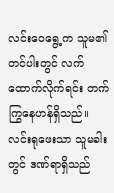လင်းဝေရွေ့က သူမ၏တင်ပါးတွင် လက်ထောက်လိုက်ရင်း တက်ကြွနေဟန်ရှိသည်။လင်းရုဖေးသာ သူမခါးတွင် ဒဏ်ရာရှိသည်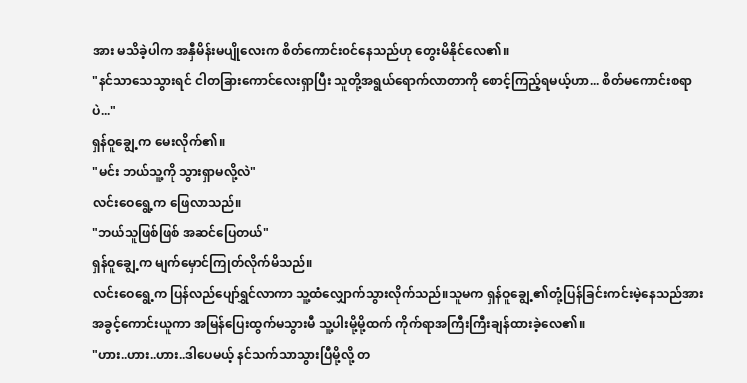အား မသိခဲ့ပါက အနှီမိန်းမပျိုလေးက စိတ်ကောင်း၀င်နေသည်ဟု တွေးမိနိုင်လေ၏။
"နင်သာသေသွားရင် ငါတခြားကောင်လေးရှာပြီး သူတို့အရွယ်ရောက်လာတာကို စောင့်ကြည့်ရမယ့်ဟာ... စိတ်မကောင်းစရာပဲ..."
ရှန်ဝူချွေ့က မေးလိုက်၏။
"မင်း ဘယ်သူ့ကို သွားရှာမလို့လဲ"
လင်းဝေရွေ့က ဖြေလာသည်။
"ဘယ်သူဖြစ်ဖြစ် အဆင်ပြေတယ်"
ရှန်ဝူချွေ့က မျက်မှောင်ကြုတ်လိုက်မိသည်။
လင်းဝေရွေ့က ပြန်လည်ပျော်ရွှင်လာကာ သူ့ထံလျှောက်သွားလိုက်သည်။သူမက ရှန်ဝူချွေ့၏တုံ့ပြန်ခြင်းကင်းမဲ့နေသည်အား အခွင့်ကောင်းယူကာ အမြန်ပြေးထွက်မသွားမီ သူ့ပါးမို့မို့ထက် ကိုက်ရာအကြီးကြီးချန်ထားခဲ့လေ၏။
"ဟား..ဟား..ဟား..ဒါပေမယ့် နင်သက်သာသွားပြီမို့လို့ တ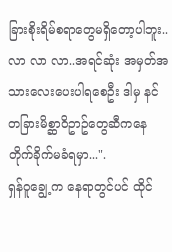ခြားစိုးရိမ်စရာတွေမရှိတော့ပါဘူး..လာ လာ လာ..အရင်ဆုံး အမှတ်အသားလေးပေးပါရစေဦး ဒါမှ နင် တခြားမိစ္ဆာဝိဥာဥ်တွေဆီကနေ တိုက်ခိုက်မခံရမှာ...".
ရှန်ဝူချွေ့က နေရာတွင်ပင် ထိုင်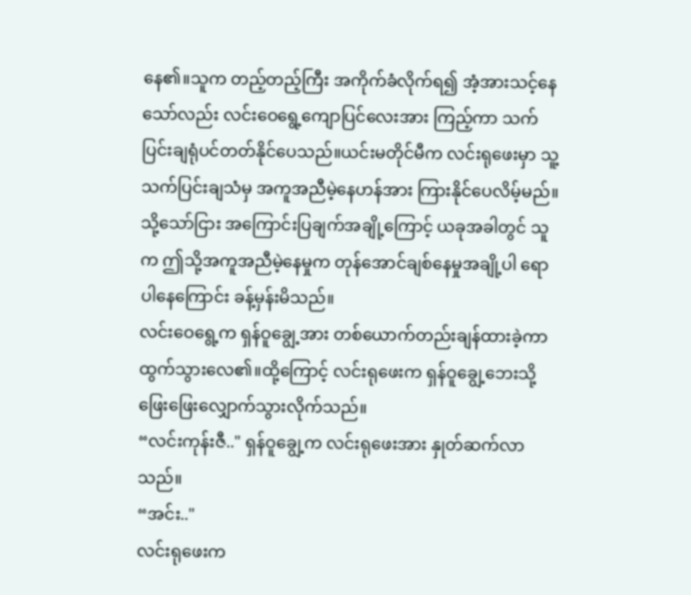နေ၏။သူက တည့်တည့်ကြီး အကိုက်ခံလိုက်ရ၍ အံ့အားသင့်နေသော်လည်း လင်းဝေရွေ့ကျောပြင်လေးအား ကြည့်ကာ သက်ပြင်းချရုံပင်တတ်နိုင်ပေသည်။ယင်းမတိုင်မီက လင်းရုဖေးမှာ သူ့သက်ပြင်းချသံမှ အကူအညီမဲ့နေဟန်အား ကြားနိုင်ပေလိမ့်မည်။သို့သော်ငြား အကြောင်းပြချက်အချို့ကြောင့် ယခုအခါတွင် သူက ဤသို့အကူအညီမဲ့နေမှုက တုန်အောင်ချစ်နေမှုအချို့ပါ ရောပါနေကြောင်း ခန့်မှန်းမိသည်။
လင်းဝေရွေ့က ရှန်ဝူချွေ့အား တစ်ယောက်တည်းချန်ထားခဲ့ကာ ထွက်သွားလေ၏။ထို့ကြောင့် လင်းရုဖေးက ရှန်ဝူချွေ့ဘေးသို့ ဖြေးဖြေးလျှောက်သွားလိုက်သည်။
“လင်းကုန်းဇီ.." ရှန်ဝူချွေ့က လင်းရုဖေးအား နှုတ်ဆက်လာသည်။
“အင်း.."
လင်းရုဖေးက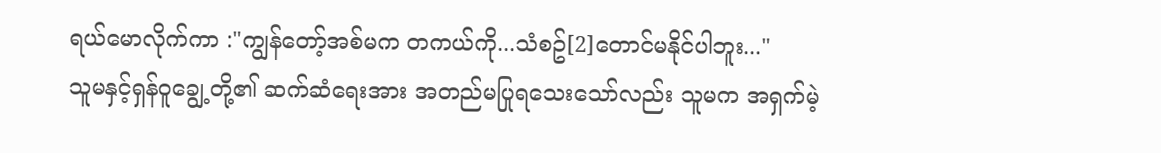ရယ်မောလိုက်ကာ :"ကျွန်တော့်အစ်မက တကယ်ကို...သံစဥ်[2]တောင်မနိုင်ပါဘူး..."
သူမနှင့်ရှန်ဝူချွေ့တို့၏ ဆက်ဆံရေးအား အတည်မပြုရသေးသော်လည်း သူမက အရှက်မဲ့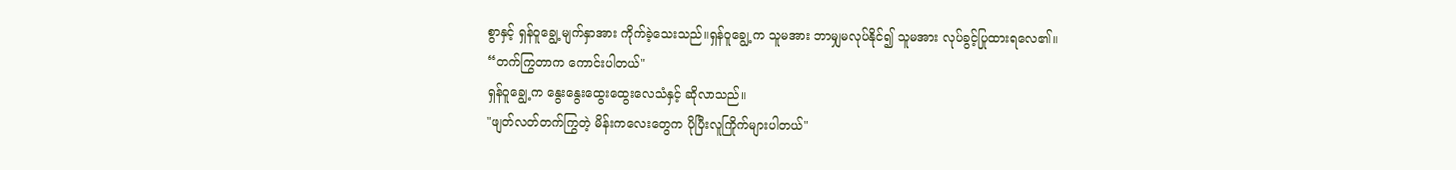စွာနှင့် ရှန်ဝူချွေ့မျက်နှာအား ကိုက်ခဲ့သေးသည်။ရှန်ဝူချွေ့က သူမအား ဘာမျှမလုပ်နိုင်၍ သူမအား လုပ်ခွင့်ပြုထားရလေ၏။
“တက်ကြွတာက ကောင်းပါတယ်"
ရှန်ဝူချွေ့က နွေးနွေးထွေးထွေးလေသံနှင့် ဆိုလာသည်။
"ဖျတ်လတ်တက်ကြွတဲ့ မိန်းကလေးတွေက ပိုပြီးလူကြိုက်များပါတယ်"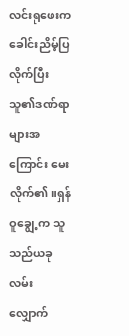လင်းရုဖေးက ခေါင်းညိမ့်ပြလိုက်ပြီး သူ၏ဒဏ်ရာများအကြောင်း မေးလိုက်၏။ရှန်ဝူချွေ့က သူသည်ယခု လမ်းလျှောက်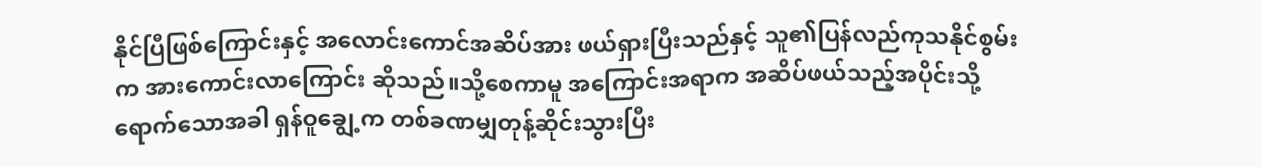နိုင်ပြီဖြစ်ကြောင်းနှင့် အလောင်းကောင်အဆိပ်အား ဖယ်ရှားပြီးသည်နှင့် သူ၏ပြန်လည်ကုသနိုင်စွမ်းက အားကောင်းလာကြောင်း ဆိုသည်။သို့စေကာမူ အကြောင်းအရာက အဆိပ်ဖယ်သည့်အပိုင်းသို့ ရောက်သောအခါ ရှန်ဝူချွေ့က တစ်ခဏမျှတုန့်ဆိုင်းသွားပြီး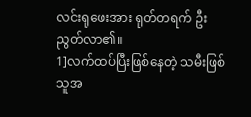လင်းရုဖေးအား ရုတ်တရက် ဦးညွတ်လာ၏။
1]လက်ထပ်ပြီးဖြစ်နေတဲ့ သမီးဖြစ်သူအ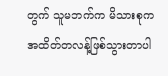တွက် သူမဘက်က မိသားစုက အထိတ်တလန့်ဖြစ်သွားတာပါ